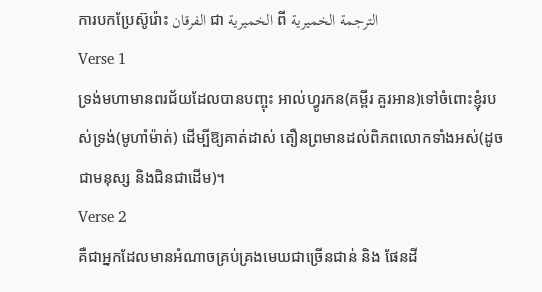ការបកប្រែស៊ូរ៉ោះ الفرقان ជា الخميرية ពី الترجمة الخميرية
Verse 1
ទ្រង់មហាមានពរជ័យដែលបានបញ្ចុះ អាល់ហ្វូរកន(គម្ពីរ គួរអាន)ទៅចំពោះខ្ញុំរបស់ទ្រង់(មូហាំម៉ាត់) ដើម្បីឱ្យគាត់ដាស់ តឿនព្រមានដល់ពិភពលោកទាំងអស់(ដូចជាមនុស្ស និងជិនជាដើម)។
Verse 2
គឺជាអ្នកដែលមានអំណាចគ្រប់គ្រងមេឃជាច្រើនជាន់ និង ផែនដី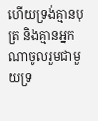ហើយទ្រង់គ្មានបុត្រ និងគ្មានអ្នកណាចូលរួមជាមួយទ្រ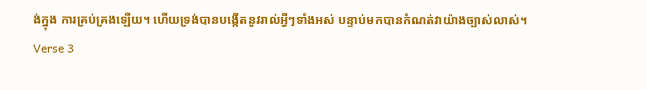ង់ក្នុង ការគ្រប់គ្រងឡើយ។ ហើយទ្រង់បានបង្កើតនូវរាល់អ្វីៗទាំងអស់ បន្ទាប់មកបានកំណត់វាយ៉ាងច្បាស់លាស់។
Verse 3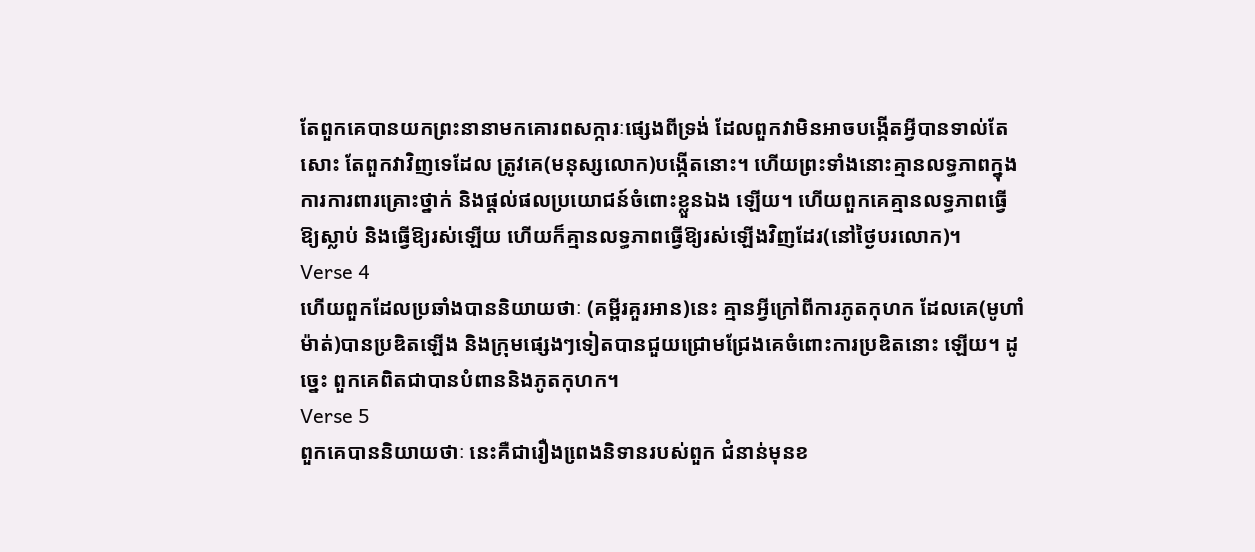តែពួកគេបានយកព្រះនានាមកគោរពសក្ការៈផេ្សងពីទ្រង់ ដែលពួកវាមិនអាចបង្កើតអ្វីបានទាល់តែសោះ តែពួកវាវិញទេដែល ត្រូវគេ(មនុស្សលោក)បង្កើតនោះ។ ហើយព្រះទាំងនោះគ្មានលទ្ធភាពក្នុងការការពារគ្រោះថ្នាក់ និងផ្ដល់ផលប្រយោជន៍ចំពោះខ្លួនឯង ឡើយ។ ហើយពួកគេគ្មានលទ្ធភាពធ្វើឱ្យស្លាប់ និងធ្វើឱ្យរស់ឡើយ ហើយក៏គ្មានលទ្ធភាពធើ្វឱ្យរស់ឡើងវិញដែរ(នៅថ្ងៃបរលោក)។
Verse 4
ហើយពួកដែលប្រឆាំងបាននិយាយថាៈ (គម្ពីរគួរអាន)នេះ គ្មានអ្វីក្រៅពីការភូតកុហក ដែលគេ(មូហាំម៉ាត់)បានប្រឌិតឡើង និងក្រុមផេ្សងៗទៀតបានជួយជ្រោមជ្រែងគេចំពោះការប្រឌិតនោះ ឡើយ។ ដូចេ្នះ ពួកគេពិតជាបានបំពាននិងភូតកុហក។
Verse 5
ពួកគេបាននិយាយថាៈ នេះគឺជារឿងពេ្រងនិទានរបស់ពួក ជំនាន់មុនខ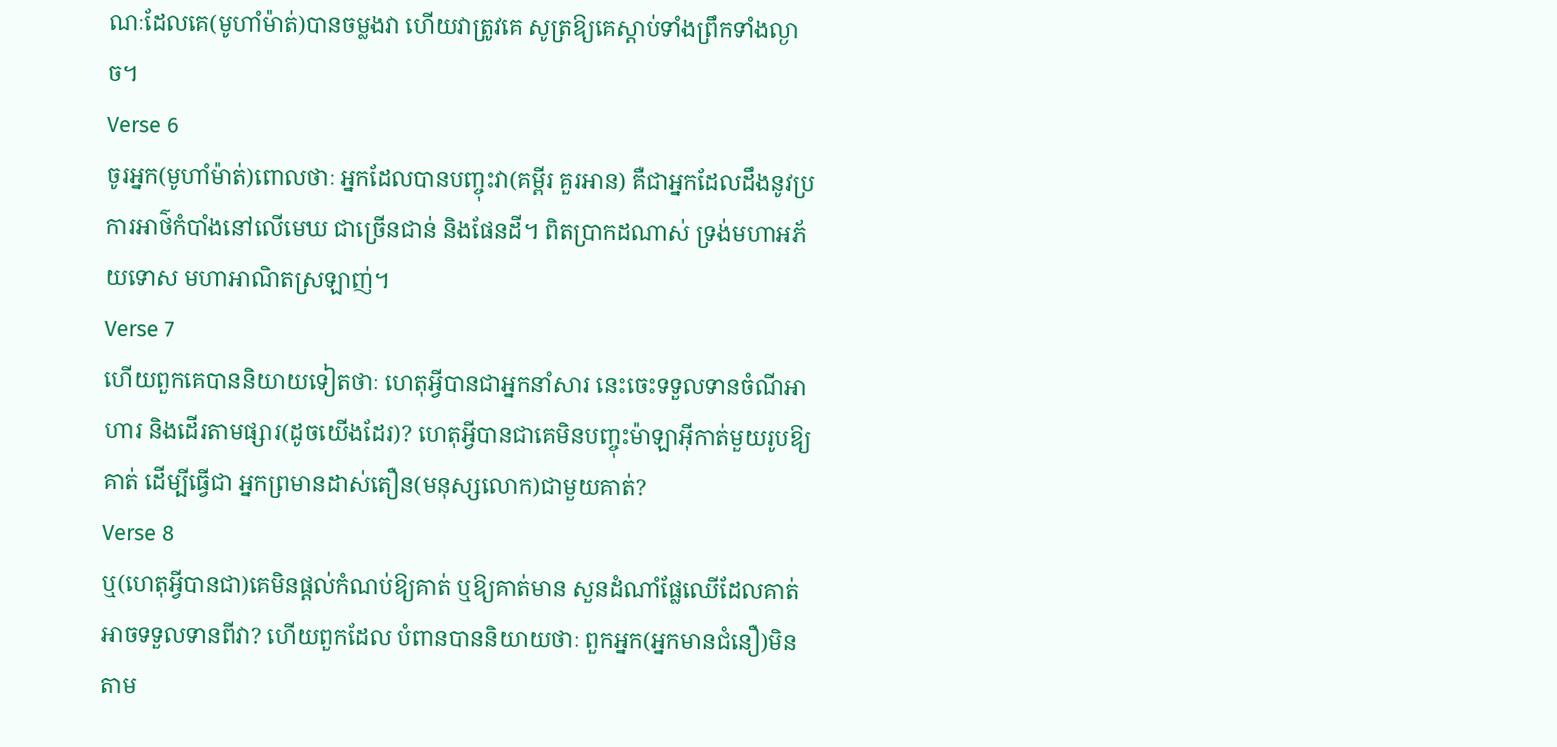ណៈដែលគេ(មូហាំម៉ាត់)បានចម្លងវា ហើយវាត្រូវគេ សូត្រឱ្យគេស្ដាប់ទាំងព្រឹកទាំងល្ងាច។
Verse 6
ចូរអ្នក(មូហាំម៉ាត់)ពោលថាៈ អ្នកដែលបានបញ្ចុះវា(គម្ពីរ គួរអាន) គឺជាអ្នកដែលដឹងនូវប្រការអាថ៌កំបាំងនៅលើមេឃ ជាច្រើនជាន់ និងផែនដី។ ពិតប្រាកដណាស់ ទ្រង់មហាអភ័យទោស មហាអាណិតស្រឡាញ់។
Verse 7
ហើយពួកគេបាននិយាយទៀតថាៈ ហេតុអ្វីបានជាអ្នកនាំសារ នេះចេះទទួលទានចំណីអាហារ និងដើរតាមផ្សារ(ដូចយើងដែរ)? ហេតុអ្វីបានជាគេមិនបញ្ចុះម៉ាឡាអ៊ីកាត់មួយរូបឱ្យគាត់ ដើម្បីធ្វើជា អ្នកព្រមានដាស់តឿន(មនុស្សលោក)ជាមួយគាត់?
Verse 8
ឬ(ហេតុអ្វីបានជា)គេមិនផ្ដល់កំណប់ឱ្យគាត់ ឬឱ្យគាត់មាន សួនដំណាំផ្លែឈើដែលគាត់អាចទទួលទានពីវា? ហើយពួកដែល បំពានបាននិយាយថាៈ ពួកអ្នក(អ្នកមានជំនឿ)មិនតាម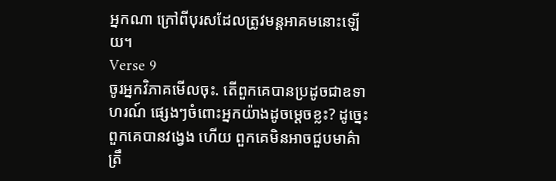អ្នកណា ក្រៅពីបុរសដែលត្រូវមន្ដអាគមនោះឡើយ។
Verse 9
ចូរអ្នកវិភាគមើលចុះ. តើពួកគេបានប្រដូចជាឧទាហរណ៍ ផេ្សងៗចំពោះអ្នកយ៉ាងដូចមេ្ដចខ្លះ? ដូចេ្នះ ពួកគេបានវងេ្វង ហើយ ពួកគេមិនអាចជួបមាគ៌ាត្រឹ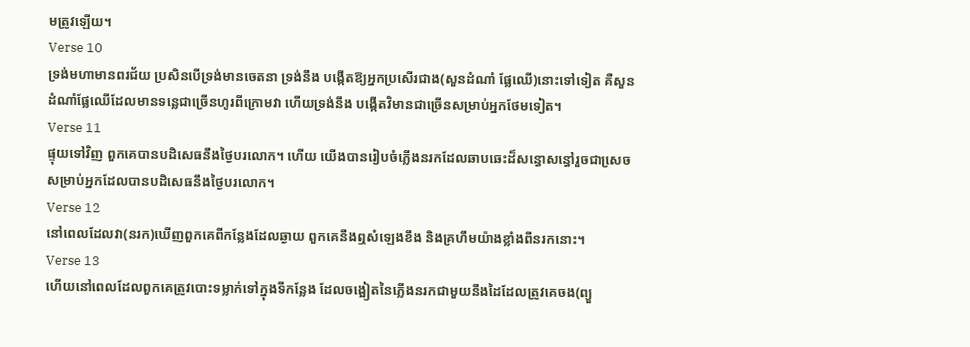មត្រូវឡើយ។
Verse 10
ទ្រង់មហាមានពរជ័យ ប្រសិនបើទ្រង់មានចេតនា ទ្រង់នឹង បង្កើតឱ្យអ្នកប្រសើរជាង(សួនដំណាំ ផ្លែឈើ)នោះទៅទៀត គឺសួន ដំណាំផ្លែឈើដែលមានទនេ្លជាច្រើនហូរពីក្រោមវា ហើយទ្រង់នឹង បង្កើតវិមានជាច្រើនសម្រាប់អ្នកថែមទៀត។
Verse 11
ផ្ទុយទៅវិញ ពួកគេបានបដិសេធនឹងថ្ងៃបរលោក។ ហើយ យើងបានរៀបចំភ្លើងនរកដែលឆាបឆេះដ៏សន្ធោសន្ធៅរួចជាសេ្រច សម្រាប់អ្នកដែលបានបដិសេធនឹងថ្ងៃបរលោក។
Verse 12
នៅពេលដែលវា(នរក)ឃើញពួកគេពីកន្លែងដែលឆ្ងាយ ពួកគេនឹងឮសំឡេងខឹង និងគ្រហឹមយ៉ាងខ្លាំងពីនរកនោះ។
Verse 13
ហើយនៅពេលដែលពួកគេត្រូវបោះទម្លាក់ទៅក្នុងទីកន្លែង ដែលចង្អៀតនៃភ្លើងនរកជាមួយនឹងដៃដែលត្រូវគេចង(ព្យួ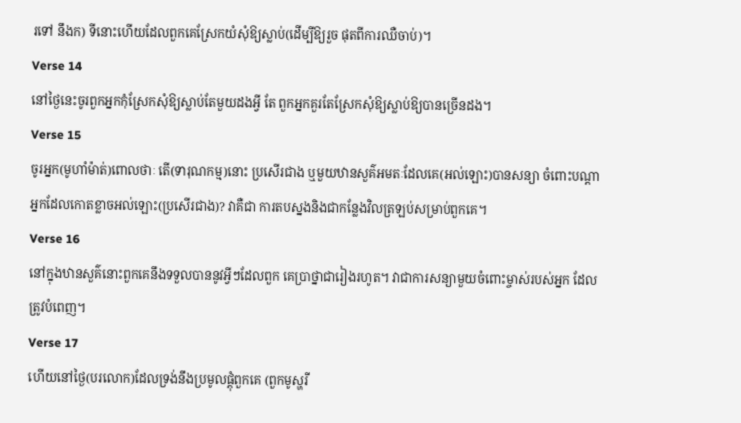រទៅ នឹងក) ទីនោះហើយដែលពួកគេស្រែកយំសុំឱ្យស្លាប់(ដើម្បីឱ្យរួច ផុតពីការឈឺចាប់)។
Verse 14
នៅថ្ងៃនេះចូរពួកអ្នកកុំស្រែកសុំឱ្យស្លាប់តែមួយដងអ្វី តែ ពួកអ្នកគួរតែស្រែកសុំឱ្យស្លាប់ឱ្យបានច្រើនដង។
Verse 15
ចូរអ្នក(មូហាំម៉ាត់)ពោលថាៈ តើ(ទារុណកម្ម)នោះ ប្រសើរជាង ឬមួយឋានសួគ៌អមតៈដែលគេ(អល់ឡោះ)បានសន្យា ចំពោះបណ្ដាអ្នកដែលកោតខ្លាចអល់ឡោះ(ប្រសើរជាង)? វាគឺជា ការតបស្នងនិងជាកន្លែងវិលត្រឡប់សម្រាប់ពួកគេ។
Verse 16
នៅក្នុងឋានសួគ៌នោះពួកគេនឹងទទួលបាននូវអ្វីៗដែលពួក គេប្រាថ្នាជារៀងរហូត។ វាជាការសន្យាមួយចំពោះម្ចាស់របស់អ្នក ដែលត្រូវបំពេញ។
Verse 17
ហើយនៅថ្ងៃ(បរលោក)ដែលទ្រង់នឹងប្រមូលផ្ដុំពួកគេ (ពួកមូស្ហរី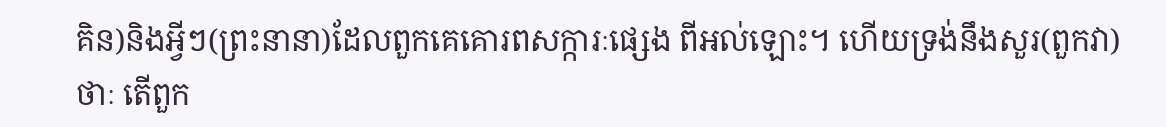គិន)និងអ្វីៗ(ព្រះនានា)ដែលពួកគេគោរពសក្ការៈផេ្សង ពីអល់ឡោះ។ ហើយទ្រង់នឹងសួរ(ពួកវា)ថាៈ តើពួក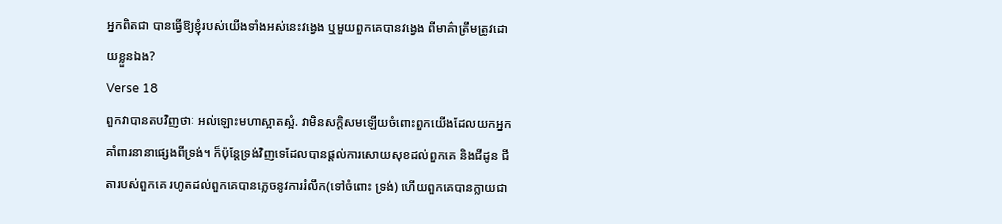អ្នកពិតជា បានធ្វើឱ្យខ្ញុំរបស់យើងទាំងអស់នេះវងេ្វង ឬមួយពួកគេបានវងេ្វង ពីមាគ៌ាត្រឹមត្រូវដោយខ្លួនឯង?
Verse 18
ពួកវាបានតបវិញថាៈ អល់ឡោះមហាស្អាតស្អំ. វាមិនសក្ដិសមឡើយចំពោះពួកយើងដែលយកអ្នកគាំពារនានាផេ្សងពីទ្រង់។ ក៏ប៉ុន្ដែទ្រង់វិញទេដែលបានផ្ដល់ការសោយសុខដល់ពួកគេ និងជីដូន ជីតារបស់ពួកគេ រហូតដល់ពួកគេបានភេ្លចនូវការរំលឹក(ទៅចំពោះ ទ្រង់) ហើយពួកគេបានក្លាយជា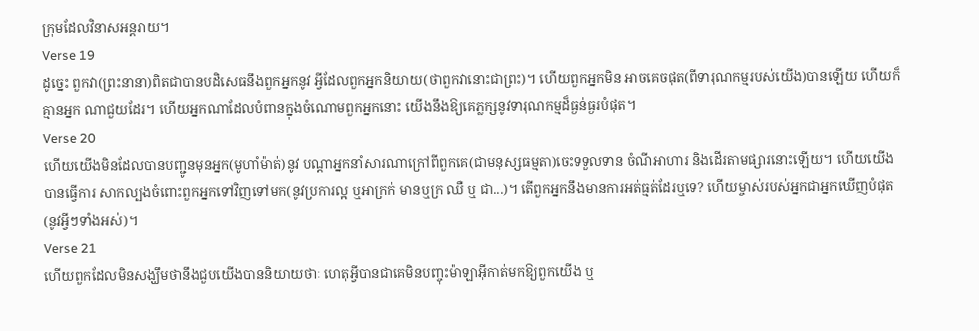ក្រុមដែលវិនាសអន្ដរាយ។
Verse 19
ដូចេ្នះ ពួកវា(ព្រះនានា)ពិតជាបានបដិសេធនឹងពួកអ្នកនូវ អ្វីដែលពួកអ្នកនិយាយ(ថាពួកវានោះជាព្រះ)។ ហើយពួកអ្នកមិន អាចគេចផុត(ពីទារុណកម្មរបស់យើង)បានឡើយ ហើយក៏គ្មានអ្នក ណាជួយដែរ។ ហើយអ្នកណាដែលបំពានក្នុងចំណោមពួកអ្នកនោះ យើងនឹងឱ្យគេភ្លក្សនូវទារុណកម្មដ៏ធ្ងន់ធ្ងរបំផុត។
Verse 20
ហើយយើងមិនដែលបានបញ្ជូនមុនអ្នក(មូហាំម៉ាត់)នូវ បណ្ដាអ្នកនាំសារណាក្រៅពីពួកគេ(ជាមនុស្សធម្មតា)ចេះទទួលទាន ចំណីអាហារ និងដើរតាមផ្សារនោះឡើយ។ ហើយយើងបានធ្វើការ សាកល្បងចំពោះពួកអ្នកទៅវិញទៅមក(នូវប្រការល្អ ឬអាក្រក់ មានឬក្រ ឈឺ ឬ ជា...)។ តើពួកអ្នកនឹងមានការអត់ធ្មត់ដែរឬទេ? ហើយម្ចាស់របស់អ្នកជាអ្នកឃើញបំផុត(នូវអ្វីៗទាំងអស់)។
Verse 21
ហើយពួកដែលមិនសង្ឃឹមថានឹងជួបយើងបាននិយាយថាៈ ហេតុអ្វីបានជាគេមិនបញ្ចុះម៉ាឡាអ៊ីកាត់មកឱ្យពួកយើង ឬ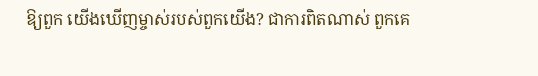ឱ្យពួក យើងឃើញម្ចាស់របស់ពួកយើង? ជាការពិតណាស់ ពួកគេ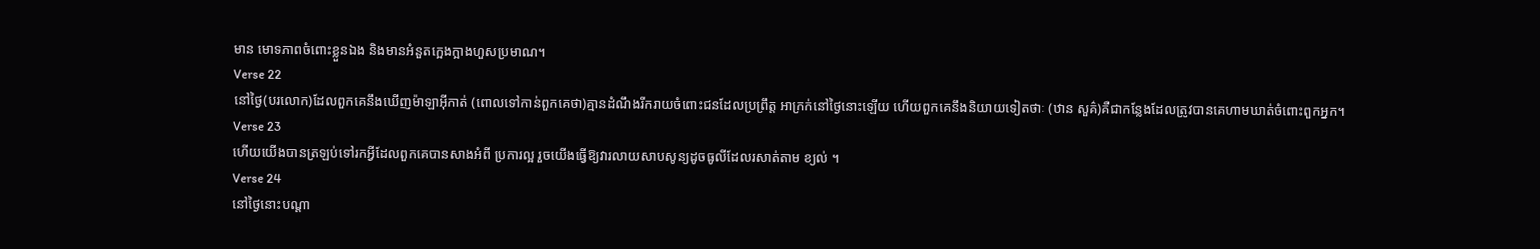មាន មោទភាពចំពោះខ្លួនឯង និងមានអំនួតកេ្អងក្អាងហួសប្រមាណ។
Verse 22
នៅថ្ងៃ(បរលោក)ដែលពួកគេនឹងឃើញម៉ាឡាអ៊ីកាត់ (ពោលទៅកាន់ពួកគេថា)គ្មានដំណឹងរីករាយចំពោះជនដែលប្រព្រឹត្ដ អាក្រក់នៅថ្ងៃនោះឡើយ ហើយពួកគេនឹងនិយាយទៀតថាៈ (ឋាន សួគ៌)គឺជាកន្លែងដែលត្រូវបានគេហាមឃាត់ចំពោះពួកអ្នក។
Verse 23
ហើយយើងបានត្រឡប់ទៅរកអ្វីដែលពួកគេបានសាងអំពី ប្រការល្អ រួចយើងធ្វើឱ្យវារលាយសាបសូន្យដូចធូលីដែលរសាត់តាម ខ្យល់ ។
Verse 24
នៅថ្ងៃនោះបណ្ដា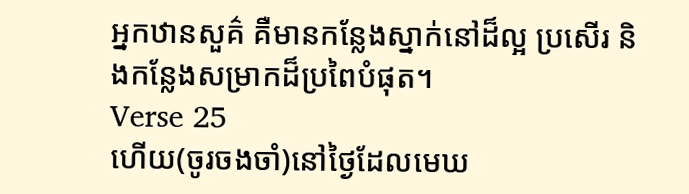អ្នកឋានសួគ៌ គឺមានកន្លែងស្នាក់នៅដ៏ល្អ ប្រសើរ និងកន្លែងសម្រាកដ៏ប្រពៃបំផុត។
Verse 25
ហើយ(ចូរចងចាំ)នៅថ្ងៃដែលមេឃ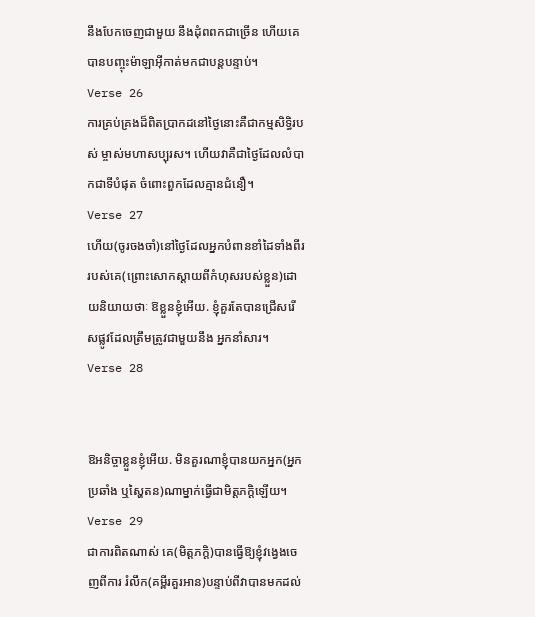នឹងបែកចេញជាមួយ នឹងដុំពពកជាច្រើន ហើយគេបានបញ្ចុះម៉ាឡាអ៊ីកាត់មកជាបន្ដបន្ទាប់។
Verse 26
ការគ្រប់គ្រងដ៏ពិតប្រាកដនៅថ្ងៃនោះគឺជាកម្មសិទ្ធិរបស់ ម្ចាស់មហាសប្បុរស។ ហើយវាគឺជាថ្ងៃដែលលំបាកជាទីបំផុត ចំពោះពួកដែលគ្មានជំនឿ។
Verse 27
ហើយ(ចូរចងចាំ)នៅថ្ងៃដែលអ្នកបំពានខាំដៃទាំងពីរ របស់គេ(ព្រោះសោកស្ដាយពីកំហុសរបស់ខ្លួន)ដោយនិយាយថាៈ ឱខ្លួនខ្ញុំអើយ. ខ្ញុំគួរតែបានជ្រើសរើសផ្លូវដែលត្រឹមត្រូវជាមួយនឹង អ្នកនាំសារ។
Verse 28


ឱអនិច្ចាខ្លួនខ្ញុំអើយ. មិនគួរណាខ្ញុំបានយកអ្នក(អ្នកប្រឆាំង ឬស្ហៃតន)ណាម្នាក់ធ្វើជាមិត្ដភកិ្ដឡើយ។
Verse 29
ជាការពិតណាស់ គេ(មិត្ដភក្ដិ)បានធ្វើឱ្យខ្ញុំវងេ្វងចេញពីការ រំលឹក(គម្ពីរគួរអាន)បន្ទាប់ពីវាបានមកដល់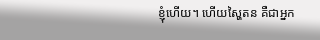ខ្ញុំហើយ។ ហើយស្ហៃតន គឺជាអ្នក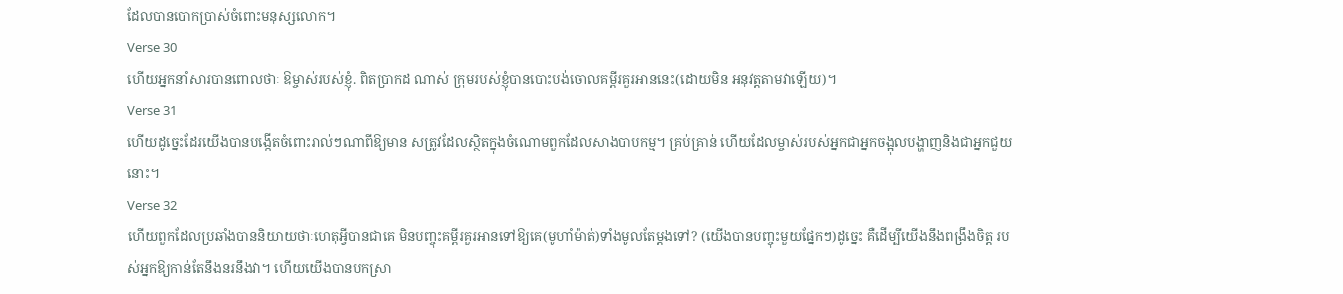ដែលបានបោកប្រាស់ចំពោះមនុស្សលោក។
Verse 30
ហើយអ្នកនាំសារបានពោលថាៈ ឱម្ចាស់របស់ខ្ញុំ. ពិតប្រាកដ ណាស់ ក្រុមរបស់ខ្ញុំបានបោះបង់ចោលគម្ពីរគួរអាននេះ(ដោយមិន អនុវត្ដតាមវាឡើយ)។
Verse 31
ហើយដូចេ្នះដែរយើងបានបង្កើតចំពោះរាល់ៗណាពីឱ្យមាន សត្រូវដែលស្ថិតក្នុងចំណោមពួកដែលសាងបាបកម្ម។ គ្រប់គ្រាន់ ហើយដែលម្ចាស់របស់អ្នកជាអ្នកចង្អុលបង្ហាញនិងជាអ្នកជួយនោះ។
Verse 32
ហើយពួកដែលប្រឆាំងបាននិយាយថាៈហេតុអ្វីបានជាគេ មិនបញ្ចុះគម្ពីរគួរអានទៅឱ្យគេ(មូហាំម៉ាត់)ទាំងមូលតែម្ដងទៅ? (យើងបានបញ្ចុះមួយផ្នែកៗ)ដូចេ្នះ គឺដើម្បីយើងនឹងពង្រឹងចិត្ដ របស់អ្នកឱ្យកាន់តែនឹងនរនឹងវា។ ហើយយើងបានបកស្រា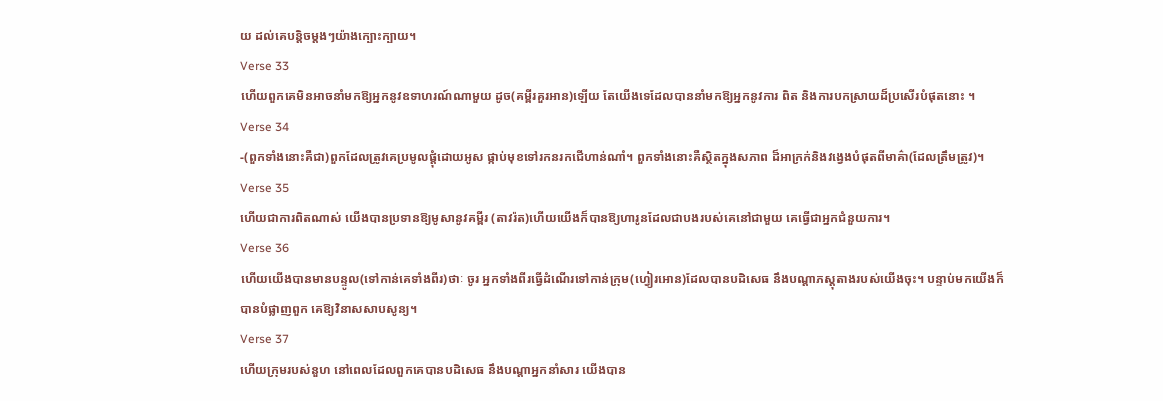យ ដល់គេបន្ដិចម្ដងៗយ៉ាងក្បោះក្បាយ។
Verse 33
ហើយពួកគេមិនអាចនាំមកឱ្យអ្នកនូវឧទាហរណ៍ណាមួយ ដូច(គម្ពីរគួរអាន)ឡើយ តែយើងទេដែលបាននាំមកឱ្យអ្នកនូវការ ពិត និងការបកស្រាយដ៏ប្រសើរបំផុតនោះ ។
Verse 34
-(ពួកទាំងនោះគឺជា)ពួកដែលត្រូវគេប្រមូលផ្ដុំដោយអូស ផ្កាប់មុខទៅរកនរកជើហាន់ណាំ។ ពួកទាំងនោះគឺស្ថិតក្នុងសភាព ដ៏អាក្រក់និងវងេ្វងបំផុតពីមាគ៌ា(ដែលត្រឹមត្រូវ)។
Verse 35
ហើយជាការពិតណាស់ យើងបានប្រទានឱ្យមូសានូវគម្ពីរ (តាវរ៉ត)ហើយយើងក៏បានឱ្យហារូនដែលជាបងរបស់គេនៅជាមួយ គេធ្វើជាអ្នកជំនួយការ។
Verse 36
ហើយយើងបានមានបន្ទូល(ទៅកាន់គេទាំងពីរ)ថាៈ ចូរ អ្នកទាំងពីរធ្វើដំណើរទៅកាន់ក្រុម(ហ្វៀរអោន)ដែលបានបដិសេធ នឹងបណ្ដាភស្ដុតាងរបស់យើងចុះ។ បន្ទាប់មកយើងក៏បានបំផ្លាញពួក គេឱ្យវិនាសសាបសូន្យ។
Verse 37
ហើយក្រុមរបស់នួហ នៅពេលដែលពួកគេបានបដិសេធ នឹងបណ្ដាអ្នកនាំសារ យើងបាន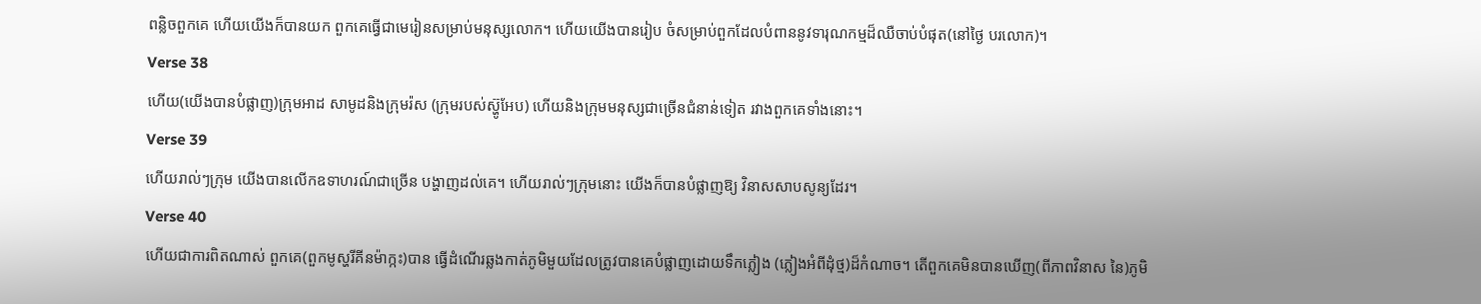ពន្លិចពួកគេ ហើយយើងក៏បានយក ពួកគេធ្វើជាមេរៀនសម្រាប់មនុស្សលោក។ ហើយយើងបានរៀប ចំសម្រាប់ពួកដែលបំពាននូវទារុណកម្មដ៏ឈឺចាប់បំផុត(នៅថ្ងៃ បរលោក)។
Verse 38
ហើយ(យើងបានបំផ្លាញ)ក្រុមអាដ សាមូដនិងក្រុមរ៉ស (ក្រុមរបស់ស្ហ៊ូអែប) ហើយនិងក្រុមមនុស្សជាច្រើនជំនាន់ទៀត រវាងពួកគេទាំងនោះ។
Verse 39
ហើយរាល់ៗក្រុម យើងបានលើកឧទាហរណ៍ជាច្រើន បង្ហាញដល់គេ។ ហើយរាល់ៗក្រុមនោះ យើងក៏បានបំផ្លាញឱ្យ វិនាសសាបសូន្យដែរ។
Verse 40
ហើយជាការពិតណាស់ ពួកគេ(ពួកមូស្ហរីគីនម៉ាក្កះ)បាន ធ្វើដំណើរឆ្លងកាត់ភូមិមួយដែលត្រូវបានគេបំផ្លាញដោយទឹកភ្លៀង (ភ្លៀងអំពីដុំថ្ម)ដ៏កំណាច។ តើពួកគេមិនបានឃើញ(ពីភាពវិនាស នៃ)ភូមិ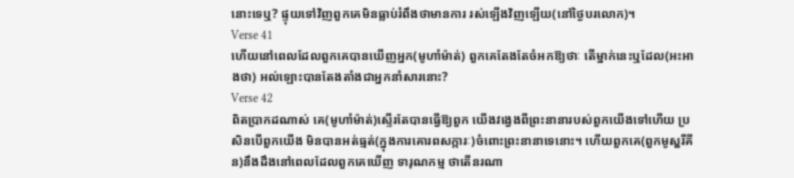នោះទេឬ? ផ្ទុយទៅវិញពួកគេមិនធ្លាប់រំពឹងថាមានការ រស់ឡើងវិញឡើយ(នៅថ្ងៃបរលោក)។
Verse 41
ហើយនៅពេលដែលពួកគេបានឃើញអ្នក(មូហាំម៉ាត់) ពួកគេតែងតែចំអកឱ្យថាៈ តើម្នាក់នេះឬដែល(អះអាងថា) អល់ឡោះបានតែងតាំងជាអ្នកនាំសារនោះ?
Verse 42
ពិតប្រាកដណាស់ គេ(មូហាំម៉ាត់)ស្ទើរតែបានធ្វើឱ្យពួក យើងវងេ្វងពីព្រះនានារបស់ពួកយើងទៅហើយ ប្រសិនបើពួកយើង មិនបានអត់ធ្មត់(ក្នុងការគោរពសក្ការៈ)ចំពោះព្រះនានាទេនោះ។ ហើយពួកគេ(ពួកមូស្ហរីគីន)នឹងដឹងនៅពេលដែលពួកគេឃើញ ទារុណកម្ម ថាតើនរណា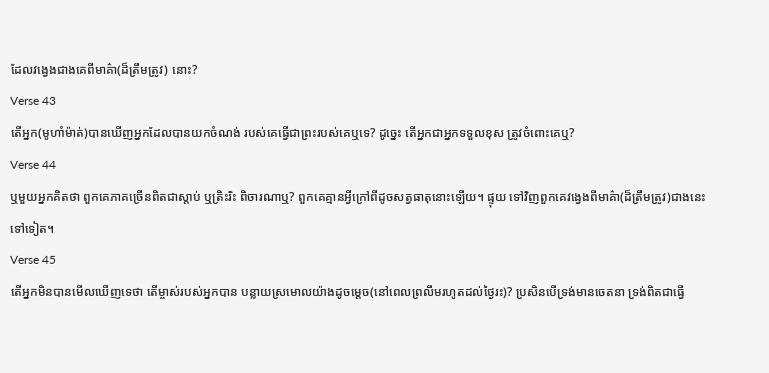ដែលវងេ្វងជាងគេពីមាគ៌ា(ដ៏ត្រឹមត្រូវ) នោះ?
Verse 43
តើអ្នក(មូហាំម៉ាត់)បានឃើញអ្នកដែលបានយកចំណង់ របស់គេធ្វើជាព្រះរបស់គេឬទេ? ដូចេ្នះ តើអ្នកជាអ្នកទទួលខុស ត្រូវចំពោះគេឬ?
Verse 44
ឬមួយអ្នកគិតថា ពួកគេភាគច្រើនពិតជាស្ដាប់ ឬត្រិះរិះ ពិចារណាឬ? ពួកគេគ្មានអ្វីក្រៅពីដូចសត្វធាតុនោះឡើយ។ ផ្ទុយ ទៅវិញពួកគេវងេ្វងពីមាគ៌ា(ដ៏ត្រឹមត្រូវ)ជាងនេះទៅទៀត។
Verse 45
តើអ្នកមិនបានមើលឃើញទេថា តើម្ចាស់របស់អ្នកបាន បន្លាយស្រមោលយ៉ាងដូចមេ្ដច(នៅពេលព្រលឹមរហូតដល់ថ្ងៃរះ)? ប្រសិនបើទ្រង់មានចេតនា ទ្រង់ពិតជាធ្វើ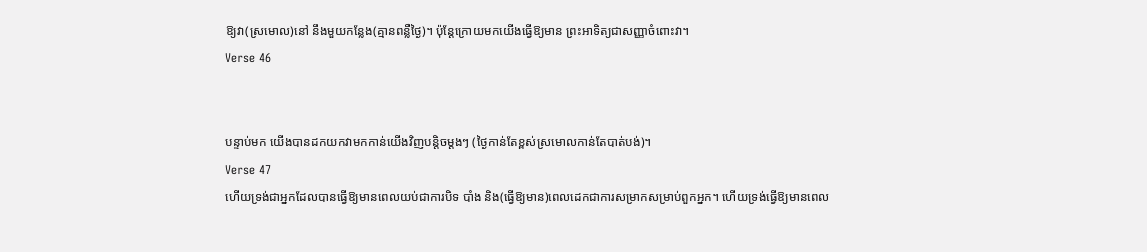ឱ្យវា(ស្រមោល)នៅ នឹងមួយកន្លែង(គ្មានពន្លឺថ្ងៃ)។ ប៉ុន្ដែក្រោយមកយើងធ្វើឱ្យមាន ព្រះអាទិត្យជាសញ្ញាចំពោះវា។
Verse 46


បន្ទាប់មក យើងបានដកយកវាមកកាន់យើងវិញបន្ដិចម្ដងៗ (ថ្ងៃកាន់តែខ្ពស់ស្រមោលកាន់តែបាត់បង់)។
Verse 47
ហើយទ្រង់ជាអ្នកដែលបានធ្វើឱ្យមានពេលយប់ជាការបិទ បាំង និង(ធ្វើឱ្យមាន)ពេលដេកជាការសម្រាកសម្រាប់ពួកអ្នក។ ហើយទ្រង់ធ្វើឱ្យមានពេល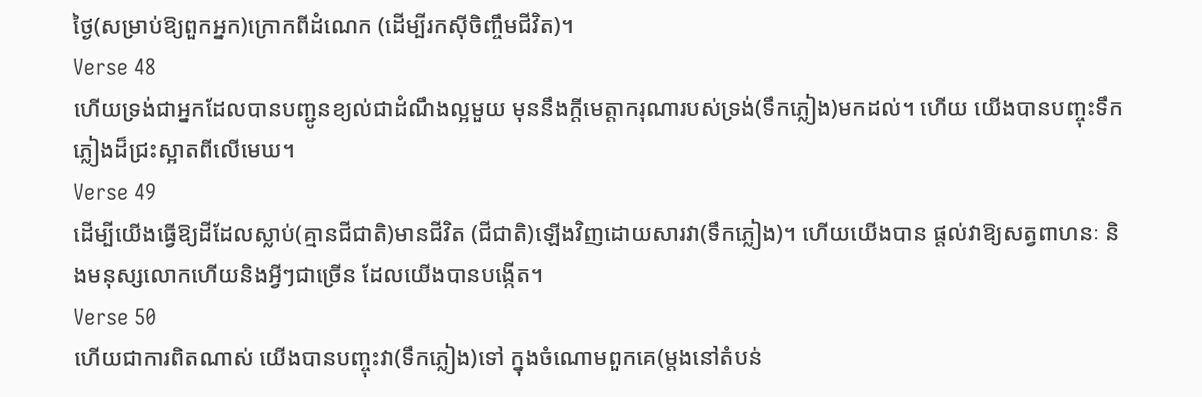ថ្ងៃ(សម្រាប់ឱ្យពួកអ្នក)ក្រោកពីដំណេក (ដើម្បីរកស៊ីចិញ្ចឹមជីវិត)។
Verse 48
ហើយទ្រង់ជាអ្នកដែលបានបញ្ជូនខ្យល់ជាដំណឹងល្អមួយ មុននឹងក្ដីមេត្ដាករុណារបស់ទ្រង់(ទឹកភ្លៀង)មកដល់។ ហើយ យើងបានបញ្ចុះទឹកភ្លៀងដ៏ជ្រះស្អាតពីលើមេឃ។
Verse 49
ដើម្បីយើងធ្វើឱ្យដីដែលស្លាប់(គ្មានជីជាតិ)មានជីវិត (ជីជាតិ)ឡើងវិញដោយសារវា(ទឹកភ្លៀង)។ ហើយយើងបាន ផ្ដល់វាឱ្យសត្វពាហនៈ និងមនុស្សលោកហើយនិងអ្វីៗជាច្រើន ដែលយើងបានបង្កើត។
Verse 50
ហើយជាការពិតណាស់ យើងបានបញ្ចុះវា(ទឹកភ្លៀង)ទៅ ក្នុងចំណោមពួកគេ(ម្ដងនៅតំបន់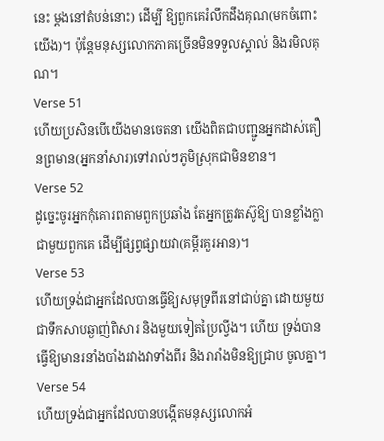នេះ ម្ដងនៅតំបន់នោះ) ដើម្បី ឱ្យពួកគេរំលឹកដឹងគុណ(មកចំពោះយើង)។ ប៉ុន្ដែមនុស្សលោកភាគច្រើនមិនទទួលស្គាល់ និងរមិលគុណ។
Verse 51
ហើយប្រសិនបើយើងមានចេតនា យើងពិតជាបញ្ជូនអ្នកដាស់តឿនព្រមាន(អ្នកនាំសារ)ទៅរាល់ៗភូមិស្រុកជាមិនខាន។
Verse 52
ដូចេ្នះចូរអ្នកកុំគោរពតាមពួកប្រឆាំង តែអ្នកត្រូវតស៊ូឱ្យ បានខ្លាំងក្លាជាមួយពួកគេ ដើម្បីផ្សព្វផ្សាយវា(គម្ពីរគួរអាន)។
Verse 53
ហើយទ្រង់ជាអ្នកដែលបានធ្វើឱ្យសមុទ្រពីរនៅជាប់គ្នា ដោយមួយជាទឹកសាបឆ្ងាញ់ពិសារ និងមួយទៀតប្រៃល្វីង។ ហើយ ទ្រង់បានធ្វើឱ្យមានរនាំងបាំងរវាងវាទាំងពីរ និងរារាំងមិនឱ្យជ្រាប ចូលគ្នា។
Verse 54
ហើយទ្រង់ជាអ្នកដែលបានបង្កើតមនុស្សលោកអំ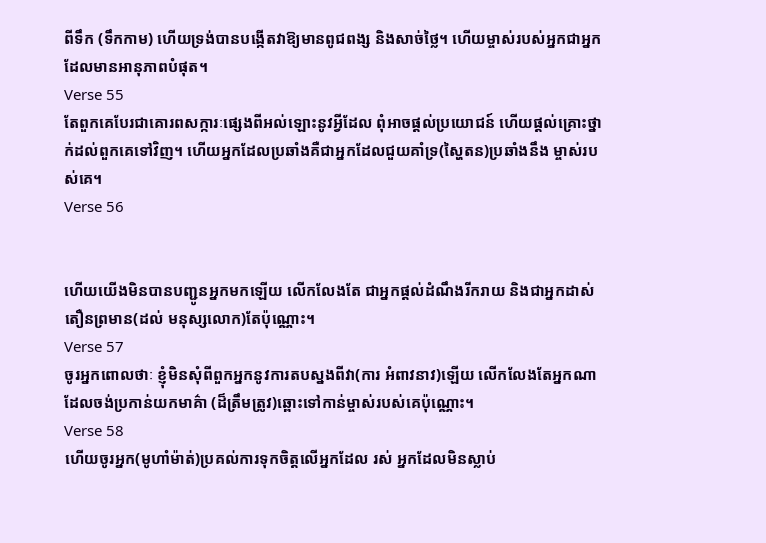ពីទឹក (ទឹកកាម) ហើយទ្រង់បានបង្កើតវាឱ្យមានពូជពង្ស និងសាច់ថ្លៃ។ ហើយម្ចាស់របស់អ្នកជាអ្នកដែលមានអានុភាពបំផុត។
Verse 55
តែពួកគេបែរជាគោរពសក្ការៈផេ្សងពីអល់ឡោះនូវអ្វីដែល ពុំអាចផ្ដល់ប្រយោជន៍ ហើយផ្ដល់គ្រោះថ្នាក់ដល់ពួកគេទៅវិញ។ ហើយអ្នកដែលប្រឆាំងគឺជាអ្នកដែលជួយគាំទ្រ(ស្ហៃតន)ប្រឆាំងនឹង ម្ចាស់របស់គេ។
Verse 56


ហើយយើងមិនបានបញ្ជូនអ្នកមកឡើយ លើកលែងតែ ជាអ្នកផ្ដល់ដំណឹងរីករាយ និងជាអ្នកដាស់តឿនព្រមាន(ដល់ មនុស្សលោក)តែប៉ុណ្ណោះ។
Verse 57
ចូរអ្នកពោលថាៈ ខ្ញុំមិនសុំពីពួកអ្នកនូវការតបស្នងពីវា(ការ អំពាវនាវ)ឡើយ លើកលែងតែអ្នកណាដែលចង់ប្រកាន់យកមាគ៌ា (ដ៏ត្រឹមត្រូវ)ឆ្ពោះទៅកាន់ម្ចាស់របស់គេប៉ុណ្ណោះ។
Verse 58
ហើយចូរអ្នក(មូហាំម៉ាត់)ប្រគល់ការទុកចិត្ដលើអ្នកដែល រស់ អ្នកដែលមិនស្លាប់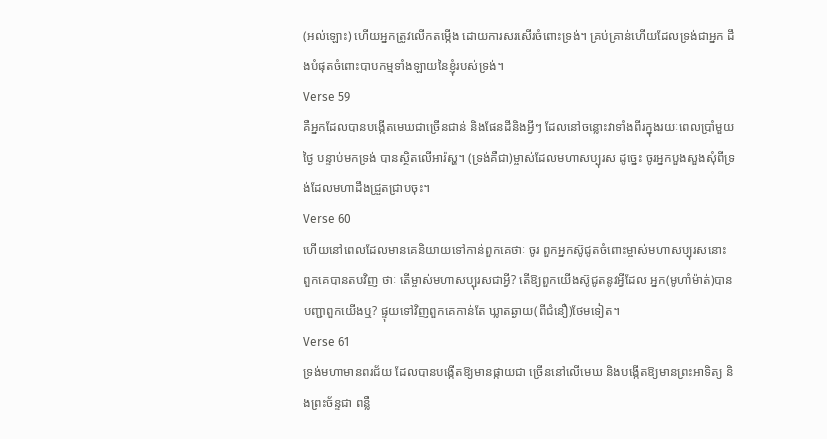(អល់ឡោះ) ហើយអ្នកត្រូវលើកតម្កើង ដោយការសរសើរចំពោះទ្រង់។ គ្រប់គ្រាន់ហើយដែលទ្រង់ជាអ្នក ដឹងបំផុតចំពោះបាបកម្មទាំងឡាយនៃខ្ញុំរបស់ទ្រង់។
Verse 59
គឺអ្នកដែលបានបង្កើតមេឃជាច្រើនជាន់ និងផែនដីនិងអ្វីៗ ដែលនៅចន្លោះវាទាំងពីរក្នុងរយៈពេលប្រាំមួយថ្ងៃ បន្ទាប់មកទ្រង់ បានស្ថិតលើអារ៉ស្ហ។ (ទ្រង់គឺជា)ម្ចាស់ដែលមហាសប្បុរស ដូចេ្នះ ចូរអ្នកបួងសួងសុំពីទ្រង់ដែលមហាដឹងជ្រួតជ្រាបចុះ។
Verse 60
ហើយនៅពេលដែលមានគេនិយាយទៅកាន់ពួកគេថាៈ ចូរ ពួកអ្នកស៊ូជូតចំពោះម្ចាស់មហាសប្បុរសនោះ ពួកគេបានតបវិញ ថាៈ តើម្ចាស់មហាសប្បុរសជាអ្វី? តើឱ្យពួកយើងស៊ូជូតនូវអ្វីដែល អ្នក(មូហាំម៉ាត់)បានបញ្ជាពួកយើងឬ? ផ្ទុយទៅវិញពួកគេកាន់តែ ឃ្លាតឆ្ងាយ(ពីជំនឿ)ថែមទៀត។
Verse 61
ទ្រង់មហាមានពរជ័យ ដែលបានបង្កើតឱ្យមានផ្កាយជា ច្រើននៅលើមេឃ និងបង្កើតឱ្យមានព្រះអាទិត្យ និងព្រះច័ន្ទជា ពន្លឺ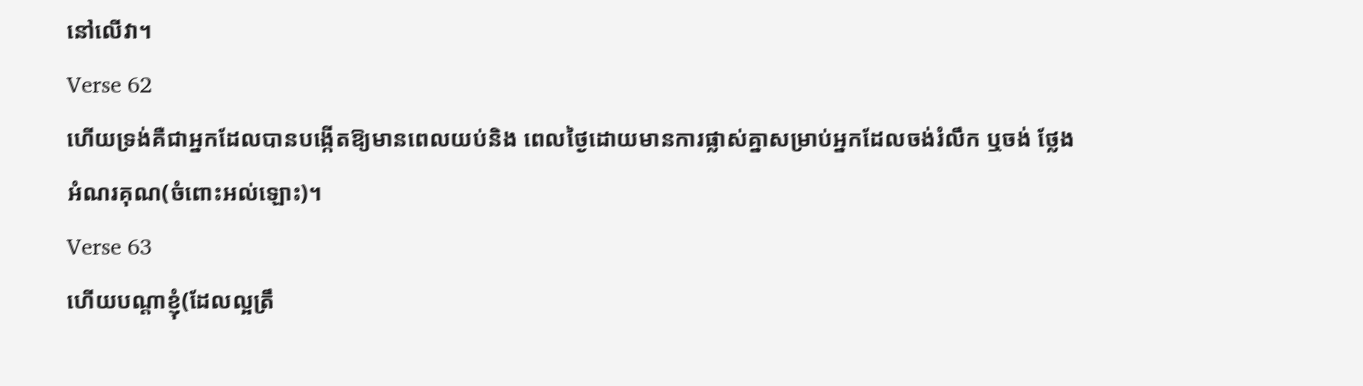នៅលើវា។
Verse 62
ហើយទ្រង់គឺជាអ្នកដែលបានបង្កើតឱ្យមានពេលយប់និង ពេលថ្ងៃដោយមានការផ្លាស់គ្នាសម្រាប់អ្នកដែលចង់រំលឹក ឬចង់ ថ្លែងអំណរគុណ(ចំពោះអល់ឡោះ)។
Verse 63
ហើយបណ្ដាខ្ញុំ(ដែលល្អត្រឹ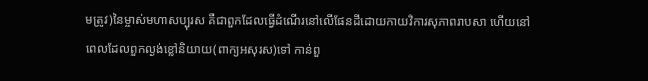មត្រូវ)នៃម្ចាស់មហាសប្បុរស គឺជាពួកដែលធ្វើដំណើរនៅលើផែនដីដោយកាយវិការសុភាពរាបសា ហើយនៅពេលដែលពួកល្ងង់ខ្លៅនិយាយ(ពាក្យអសុរស)ទៅ កាន់ពួ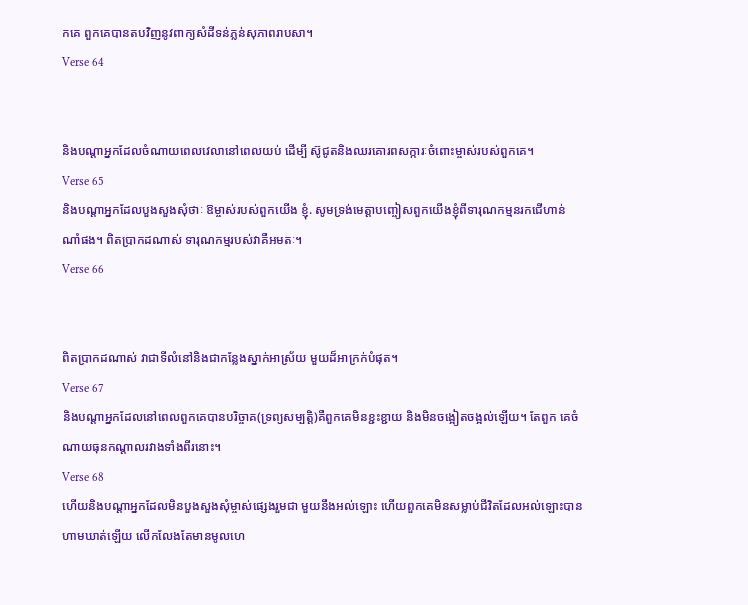កគេ ពួកគេបានតបវិញនូវពាក្យសំដីទន់ភ្លន់សុភាពរាបសា។
Verse 64


និងបណ្ដាអ្នកដែលចំណាយពេលវេលានៅពេលយប់ ដើម្បី ស៊ូជូតនិងឈរគោរពសក្ការៈចំពោះម្ចាស់របស់ពួកគេ។
Verse 65
និងបណ្ដាអ្នកដែលបួងសួងសុំថាៈ ឱម្ចាស់របស់ពួកយើង ខ្ញុំ. សូមទ្រង់មេត្ដាបញ្ចៀសពួកយើងខ្ញុំពីទារុណកម្មនរកជើហាន់ណាំផង។ ពិតប្រាកដណាស់ ទារុណកម្មរបស់វាគឺអមតៈ។
Verse 66


ពិតប្រាកដណាស់ វាជាទីលំនៅនិងជាកន្លែងស្នាក់អាស្រ័យ មួយដ៏អាក្រក់បំផុត។
Verse 67
និងបណ្ដាអ្នកដែលនៅពេលពួកគេបានបរិច្ចាគ(ទ្រព្យសម្បត្ដិ)គឺពួកគេមិនខ្ជះខ្ជាយ និងមិនចង្អៀតចង្អល់ឡើយ។ តែពួក គេចំណាយធុនកណ្ដាលរវាងទាំងពីរនោះ។
Verse 68
ហើយនិងបណ្ដាអ្នកដែលមិនបួងសួងសុំម្ចាស់ផេ្សងរួមជា មួយនឹងអល់ឡោះ ហើយពួកគេមិនសម្លាប់ជីវិតដែលអល់ឡោះបាន ហាមឃាត់ឡើយ លើកលែងតែមានមូលហេ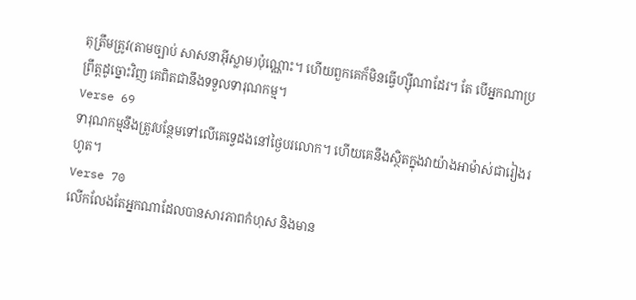តុត្រឹមត្រូវ(តាមច្បាប់ សាសនាអ៊ីស្លាម)ប៉ុណ្ណោះ។ ហើយពួកគេក៏មិនធ្វើហ្ស៊ីណាដែរ។ តែ បើអ្នកណាប្រព្រឹត្ដដូច្នោះវិញ គេពិតជានឹងទទួលទារុណកម្ម។
Verse 69
ទារុណកម្មនឹងត្រូវបន្ថែមទៅលើគេទេ្វដងនៅថ្ងៃបរលោក។ ហើយគេនឹងស្ថិតក្នុងវាយ៉ាងអាម៉ាស់ជារៀងរហូត។
Verse 70
លើកលែងតែអ្នកណាដែលបានសារភាពកំហុស និងមាន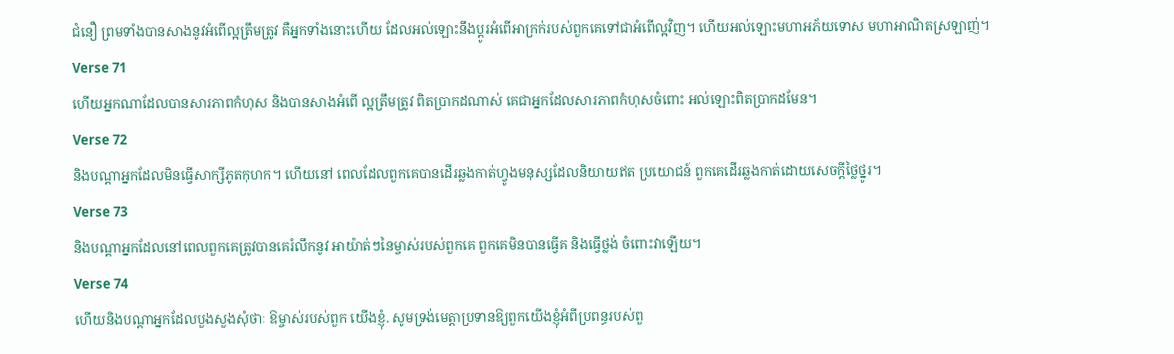ជំនឿ ព្រមទាំងបានសាងនូវអំពើល្អត្រឹមត្រូវ គឺអ្នកទាំងនោះហើយ ដែលអល់ឡោះនឹងប្ដូរអំពើអាក្រក់របស់ពួកគេទៅជាអំពើល្អវិញ។ ហើយអល់ឡោះមហាអភ័យទោស មហាអាណិតស្រឡាញ់។
Verse 71
ហើយអ្នកណាដែលបានសារភាពកំហុស និងបានសាងអំពើ ល្អត្រឹមត្រូវ ពិតប្រាកដណាស់ គេជាអ្នកដែលសារភាពកំហុសចំពោះ អល់ឡោះពិតប្រាកដមែន។
Verse 72
និងបណ្ដាអ្នកដែលមិនធ្វើសាក្សីភូតកុហក។ ហើយនៅ ពេលដែលពួកគេបានដើរឆ្លងកាត់ហ្វូងមនុស្សដែលនិយាយឥត ប្រយោជន៍ ពួកគេដើរឆ្លងកាត់ដោយសេចក្ដីថ្លៃថ្នូរ។
Verse 73
និងបណ្ដាអ្នកដែលនៅពេលពួកគេត្រូវបានគេរំលឹកនូវ អាយ៉ាត់ៗនៃម្ចាស់របស់ពួកគេ ពួកគេមិនបានធ្វើគ និងធ្វើថ្លង់ ចំពោះវាឡើយ។
Verse 74
ហើយនិងបណ្ដាអ្នកដែលបួងសួងសុំថាៈ ឱម្ចាស់របស់ពួក យើងខ្ញុំ. សូមទ្រង់មេត្ដាប្រទានឱ្យពួកយើងខ្ញុំអំពីប្រពន្ធរបស់ពួ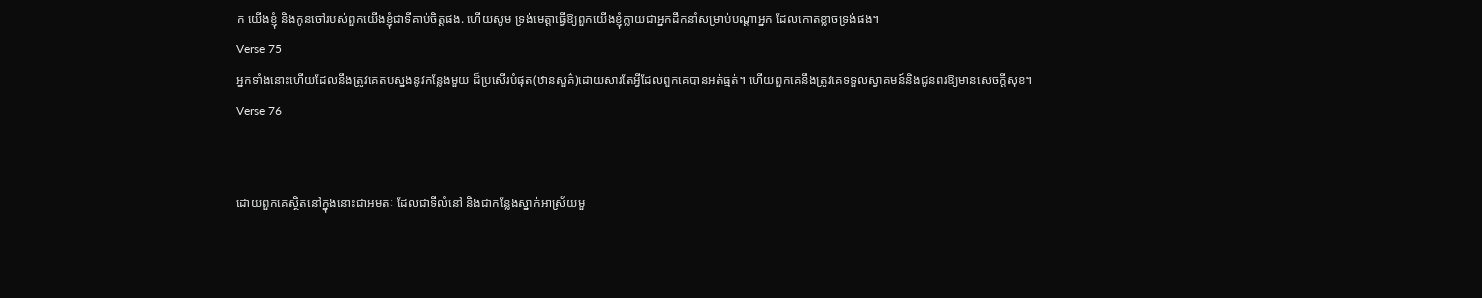ក យើងខ្ញុំ និងកូនចៅរបស់ពួកយើងខ្ញុំជាទីគាប់ចិត្ដផង. ហើយសូម ទ្រង់មេត្ដាធ្វើឱ្យពួកយើងខ្ញុំក្លាយជាអ្នកដឹកនាំសម្រាប់បណ្ដាអ្នក ដែលកោតខ្លាចទ្រង់ផង។
Verse 75
អ្នកទាំងនោះហើយដែលនឹងត្រូវគេតបស្នងនូវកន្លែងមួយ ដ៏ប្រសើរបំផុត(ឋានសួគ៌)ដោយសារតែអ្វីដែលពួកគេបានអត់ធ្មត់។ ហើយពួកគេនឹងត្រូវគេទទួលស្វាគមន៍និងជូនពរឱ្យមានសេចក្ដីសុខ។
Verse 76


ដោយពួកគេស្ថិតនៅក្នុងនោះជាអមតៈ ដែលជាទីលំនៅ និងជាកន្លែងស្នាក់អាស្រ័យមួ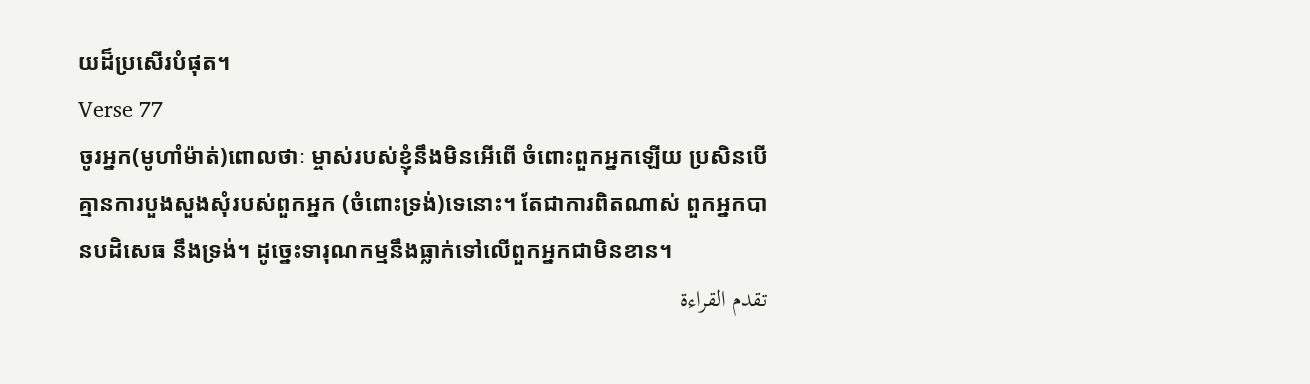យដ៏ប្រសើរបំផុត។
Verse 77
ចូរអ្នក(មូហាំម៉ាត់)ពោលថាៈ ម្ចាស់របស់ខ្ញុំនឹងមិនអើពើ ចំពោះពួកអ្នកឡើយ ប្រសិនបើគ្មានការបួងសួងសុំរបស់ពួកអ្នក (ចំពោះទ្រង់)ទេនោះ។ តែជាការពិតណាស់ ពួកអ្នកបានបដិសេធ នឹងទ្រង់។ ដូចេ្នះទារុណកម្មនឹងធ្លាក់ទៅលើពួកអ្នកជាមិនខាន។
تقدم القراءة